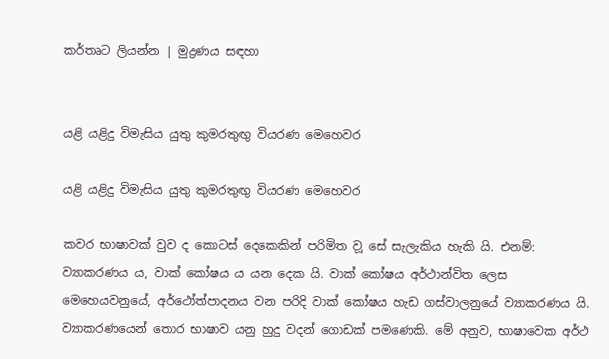කර්තෘට ලියන්න | මුද්‍රණය සඳහා


යළි යළිදු විමැසිය යුතු කුමරතුඟු වියරණ මෙහෙවර

යළි යළිදු විමැසිය යුතු කුමරතුඟු වියරණ මෙහෙවර

කවර භාෂාවක් වුව ද කොටස් දෙකෙකින් පරිමිත ව‍ූ සේ සැලැකිය හැකි යි. එනම්: ව්‍යාකරණය ය, වාක් කෝෂය ය යන දෙක යි. වාක් කෝෂය අර්ථාන්විත ලෙස මෙහෙයවනුයේ, අර්ථෝත්පාදනය වන පරිදි වාක් කෝෂය හැඩ ගස්වාලනුයේ ව්‍යාකරණය යි. ව්‍යාකරණයෙන් තොර භාෂාව යනු හුදු වදන් ගොඩක් පමණෙකි. මේ අනුව, භාෂාවෙක අර්ථ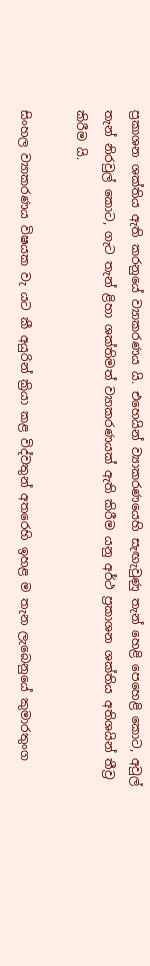ප්‍රකාශන ශක්තිය ඇති කරනුයේ ව්‍යාකරණය යි. එහෙයින් ව්‍යාකරණයෙහි සැඟැවුණු තැන් හෙළි පෙහෙළි කොට, අවුල් තැන් නිරවුල් කොට, ගැට තැන් ළිහා ශක්තිමත් ව්‍යාකරණයක් ඇති කිරීම යනු අර්ථ ප්‍රකාශන ශක්තිය අතිශයින් තීව්‍ර කිරීම යි.

සිංහල ව්‍යාකරණය විෂයක වැ යට කී අයුරින් ක්‍රියා කළ විද්වතුන් අතරෙහි ඉහළ ම තැන ලැබෙනුයේ කුමාරතුංග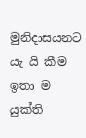මුනිදාසයනට යැ යි කීම ඉතා ම යුක්ති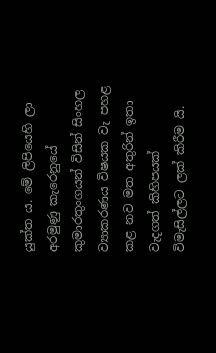යුක්ත ය. මේ ලිපියෙහි ලා අරමුණු කැරෙනුයේ කුමාරතුංගයන් විසින් සිංහල ව්‍යාකරණය විෂයක වැ පහළ කළ නව මත අතුරින් ඉතා වැදගත් කිහිපයක් විමැසිල්ලට ලක් කිරීම යි.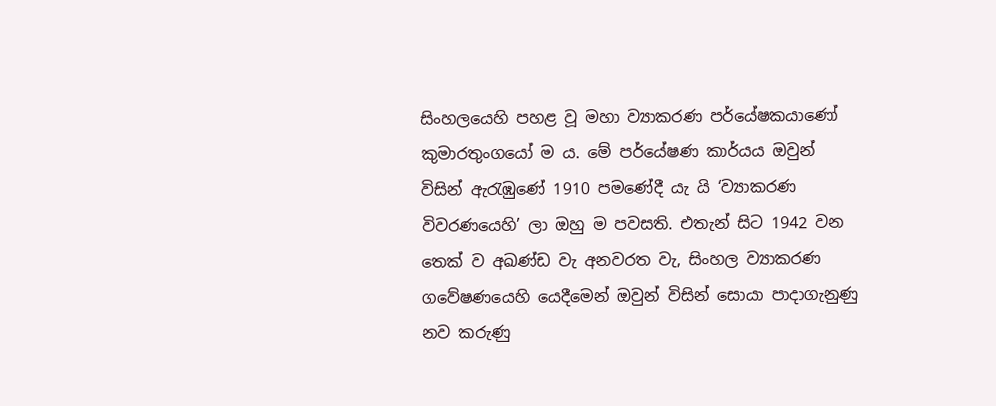සිංහලයෙහි පහළ වූ මහා ව්‍යාකරණ පර්යේෂකයාණෝ කුමාරතුංගයෝ ම ය. මේ පර්යේෂණ කාර්යය ‍‍ඔවුන් විසින් ඇරැඹුණේ 1910 පමණේදී යැ යි ‘ව්‍යාකරණ විවරණයෙහි’ ලා ඔහු ම පවසති‍. එතැන් සිට 1942 වන තෙක් ව අඛණ්ඩ වැ අනවරත වැ, සිංහල ව්‍යාකරණ ගවේෂණයෙහි යෙදීමෙන් ඔවුන් විසින් සොයා පාදාගැනුණු නව කරුණු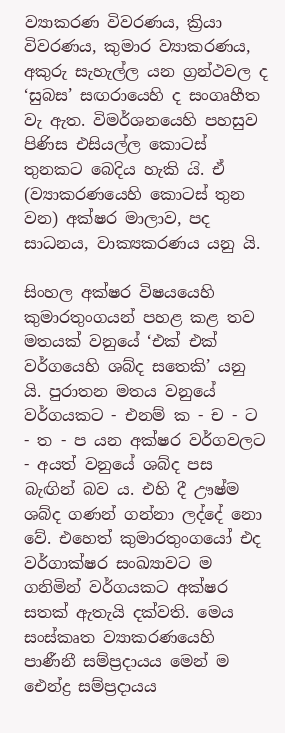ව්‍යාකරණ විවරණය, ක්‍රියා විවරණය‍, කුමාර ව්‍යාකරණය, අකුරු සැහැල්ල යන ග්‍රන්ථවල ද ‘සුබස’ සඟරායෙහි ද සංගෘහීත වැ ඇත. විමර්ශනයෙහි පහසුව පිණිස එසියල්ල කොටස් තුනකට බෙදිය හැකි ය‍ි. ඒ (ව්‍යාකරණයෙහි කොටස් තුන වන) අක්ෂර මාලාව, පද සාධනය, වාක්‍යකරණය යනු යි.

සිංහල අක්ෂර‍ විෂ‍යයෙහි කුමාරතුංගයන් පහළ කළ තව මතයක් වනුයේ ‘එක් එක් වර්ගයෙහි ශබ්ද සතෙකි’ යනු යි. පුරාතන මතය වනුයේ වර්ගයකට - එනම් ක - ච - ට - ත - ප යන අක්ෂර වර්ගවලට - අයත් වනුයේ ශබ්ද පස බැඟින් බව ය. එහි දී ‍ඌෂ්ම ශබ්ද ගණන් ගන්නා ලද්දේ නො වේ. එහෙත් කුමාරතුංගයෝ එද වර්ගාක්ෂර සංඛ්‍යාවට ම ගනිමින් වර්ගයකට අක්ෂර සතක් ඇතැයි දක්වති. මෙය සංස්කෘත ව්‍යාකරණයෙහි පාණීනී සම්ප්‍රදායය මෙන් ම ඓන්ද්‍ර සම්ප්‍රදායය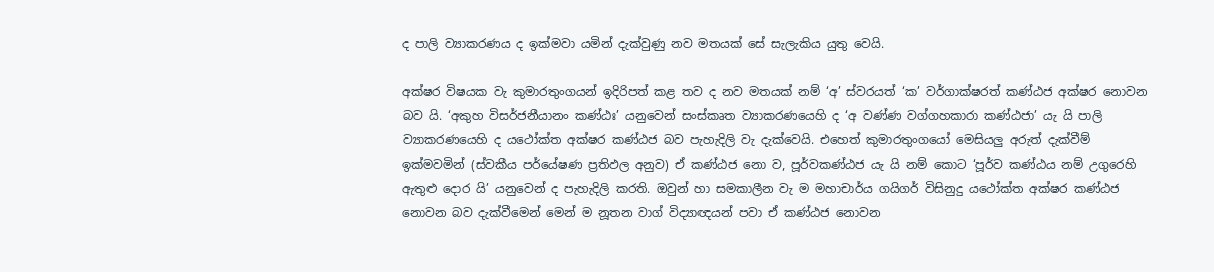ද ‍පාලි ව්‍යාකරණය ද ඉක්මවා යමින් දැක්වුණු නව මතයක් සේ සැලැකිය යුතු වෙයි.

අක්ෂර විෂයක වැ කුමාරතුංගයන් ඉදිරිපත් කළ තව ද නව මතයක් නම් ‘අ’ ස්වරයත් ‘ක’ වර්ගාක්ෂරත් කණ්ඨජ අක්ෂර නොවන බව යි. ‘අකුහ විසර්ජනීයානං කණ්ඨඃ’ යනුවෙන් සංස්කෘත ව්‍යාකරණයෙහි ද ‘අ වණ්ණ වග්ගහකාරා කණ්ඨජා’ යැ යි පාලි ව්‍යාකරණයෙහි ද යථෝක්ත අක්ෂර කණ්ඨජ ‍බව පැහැදිලි වැ දැක්වෙයි. එහෙත් කුමාරතුංගයෝ මෙසියලු අරුත් දැක්වීම් ඉක්මවමින් (ස්වකීය පර්යේෂණ ප්‍රතිඵල අනුව) ඒ කණ්ඨජ නො ව, පූර්වකණ්ඨජ යැ යි නම් කොට ‘පූර්ව කණ්ඨය නම් උගුරෙහි ඇතුළු දොර යි’ යනුවෙන් ද පැහැදිලි කරති. ඔවුන් හා සමකාලීන වැ ම මහාචාර්ය ගයිගර් විසිනුදු යථෝක්ත අක්ෂර කණ්ඨජ නොවන බව දැක්වීමෙන් මෙන් ම නූතන වාග් විද්‍යාඥයන් පවා ඒ කණ්ඨජ නොවන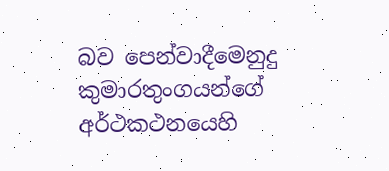බව පෙන්වාදීමෙනුදු කුමාරතුංගයන්ගේ අර්ථකථනයෙහි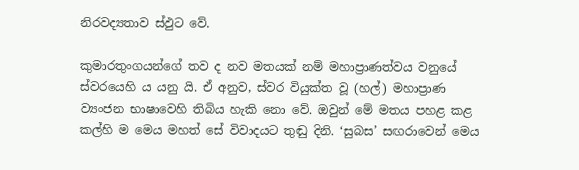නිරවද්‍යතාව ස්ඵුට වේ.

කුමාරතුංගයන්ගේ තව ද නව මතයක් නම් මහාප්‍රාණත්වය වනුයේ ස්වරයෙහි ය යනු යි. ඒ අනුව, ස්වර වියුක්ත වූ (හල්) මහාප්‍රාණ ව්‍යංජන භාෂාවෙහි තිබිය හැකි නො වේ. ඔවුන් මේ මතය පහළ කළ කල්හි ම මෙය මහත් සේ විවාදයට තුඬු දිනි. ‘සුබස’ සඟරාවෙන් මෙය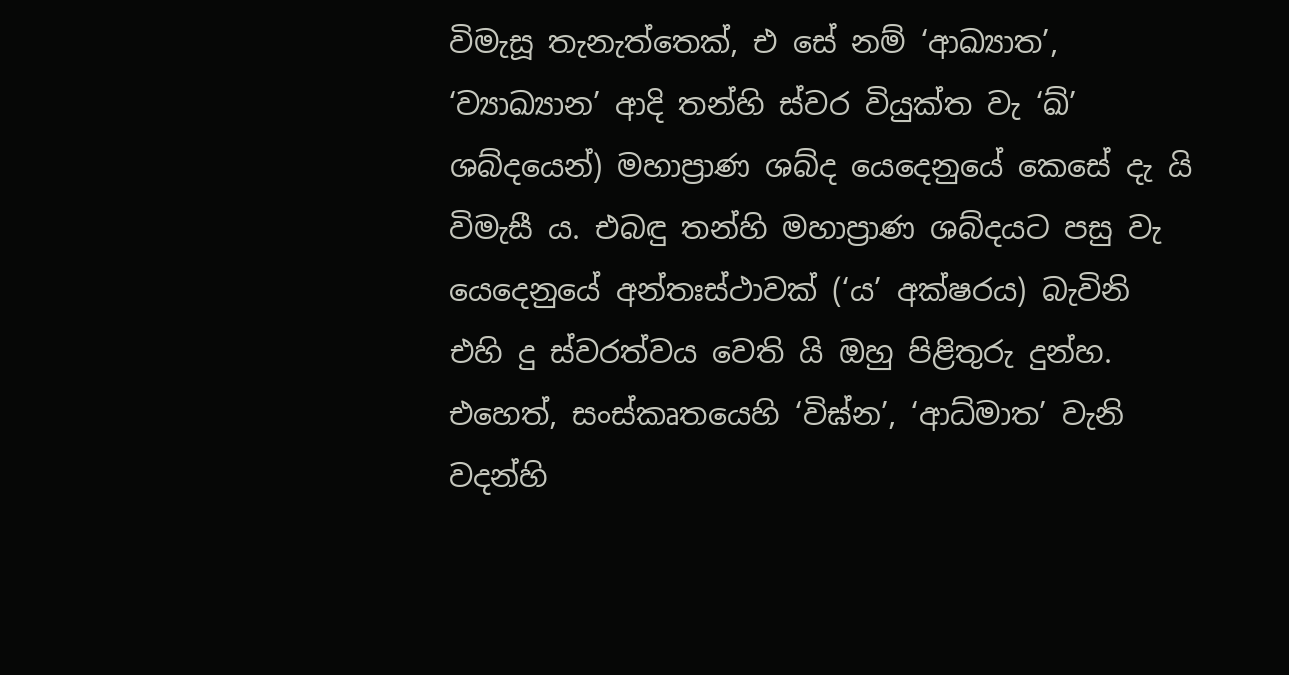විමැසූ තැනැත්තෙක්, එ සේ නම් ‘ආඛ්‍යාත’, ‘ව්‍යාඛ්‍යාන’ ආදි තන්හි ස්වර වියුක්ත වැ ‘ඛ්’ ශබ්දයෙන්) මහාප්‍රාණ ශබ්ද යෙදෙනුයේ කෙසේ දැ යි විමැසී ය. එබඳු තන්හි මහාප්‍රාණ ශබ්දයට පසු වැ යෙදෙනුයේ අන්තඃස්ථාවක් (‘ය’ අක්ෂරය) බැවිනි එහි දු ස්වරත්වය වෙති යි ඔහු පිළිතුරු දුන්හ. එහෙත්, සංස්කෘතයෙහි ‘විඝ්න’, ‘ආධ්මාත’ වැනි වදන්හි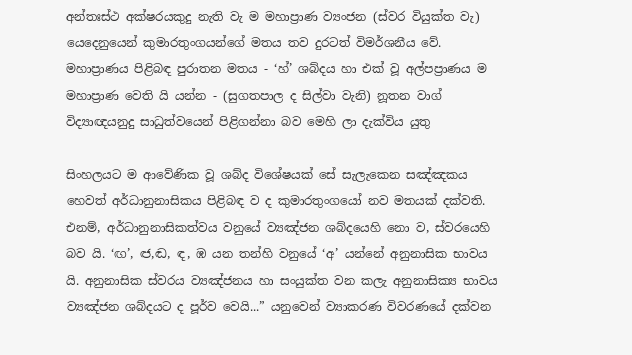අන්තඃස්ථ අක්ෂරයකුදු නැති වැ ම මහාප්‍රාණ ව්‍යංජන (ස්වර වියුක්ත වැ) යෙදෙනුයෙන් කුමාරතුංගයන්ගේ මතය තව දුරටත් විමර්ශනීය වේ. මහාප්‍රාණය පිළිබඳ පුරාතන මතය - ‘හ්’ ශබ්දය හා එක් වූ අල්පප්‍රාණය ම මහාප්‍රාණ වෙති යි යන්න - (සුගතපාල ද සිල්වා වැනි) නූතන වාග් විද්‍යාඥයනුදු සාධුත්වයෙන් පිළිගන්නා බව මෙහි ලා දැක්විය යුතු

සිංහලයට ම ආවේණික වූ ශබ්ද විශේෂයක් සේ සැලැකෙන සඤ්ඤකය හෙවත් අර්ධානුනාසිකය පිළිබඳ ව ද කුමාරතුංගයෝ නව මතයක් දක්වති. එනම්, අර්ධානුනාසිකත්වය වනුයේ ව්‍යඤ්ජන ශබ්දයෙහි නො ව, ස්වරයෙහි බව යි. ‘ඟ’, ඦ,ඬ, ඳ, ඹ යන තන්හි වනුයේ ‘අ’ යන්නේ අනුනාසික භාවය යි. අනුනාසික ස්වරය ව්‍යඤ්ජනය හා සංයුක්ත වන කලැ අනුනාසික්‍ය භාවය ව්‍යඤ්ජන ශබ්දයට ද පූර්ව වෙයි...” යනුවෙන් ව්‍යාකරණ විවරණයේ දක්වන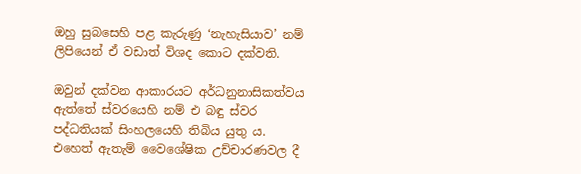ඔහු සුබසෙහි පළ කැරුණු ‘නැහැසියාව’ නම් ලිපියෙන් ඒ වඩාත් විශද කොට දක්වති.

ඔවුන් දක්වන ආකාරයට අර්ධනුනාසිකත්වය ඇත්තේ ස්වරයෙහි නම් එ බඳු ස්වර පද්ධතියක් සිංහලයෙහි තිබිය යුතු ය. එහෙත් ඇතැම් වෛශේෂික උච්චාරණවල දී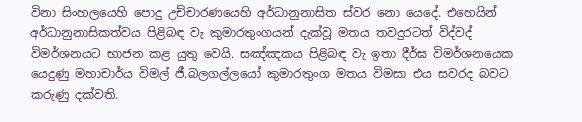විනා සිංහලයෙහි පොදු උච්චාරණයෙහි අර්ධානුනාසිත ස්වර නො යෙදේ. එහෙයින් අර්ධානුනාසිකත්වය පිළිබඳ වැ කුමාරතුංගයන් දැක්වූ මතය තවදුරටත් විද්වද් විමර්ශනයට භාජන කළ යුතු වෙයි. සඤ්ඤකය පිළිබඳ වැ ඉතා දීර්ඝ විමර්ශනයෙක යෙදුණු මහාචාර්ය විමල් ජී.බලගල්ලයෝ කුමාරතුංග මතය විමසා එය සවරද බවට කරුණු දක්වති.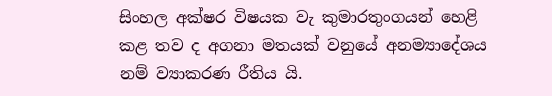සිංහල අක්ෂර විෂයක වැ කුමාරතුංගයන් හෙළි කළ තව ද අගනා මතයක් වනුයේ අනම්‍යාදේශය නම් ව්‍යාකරණ රීතිය යි.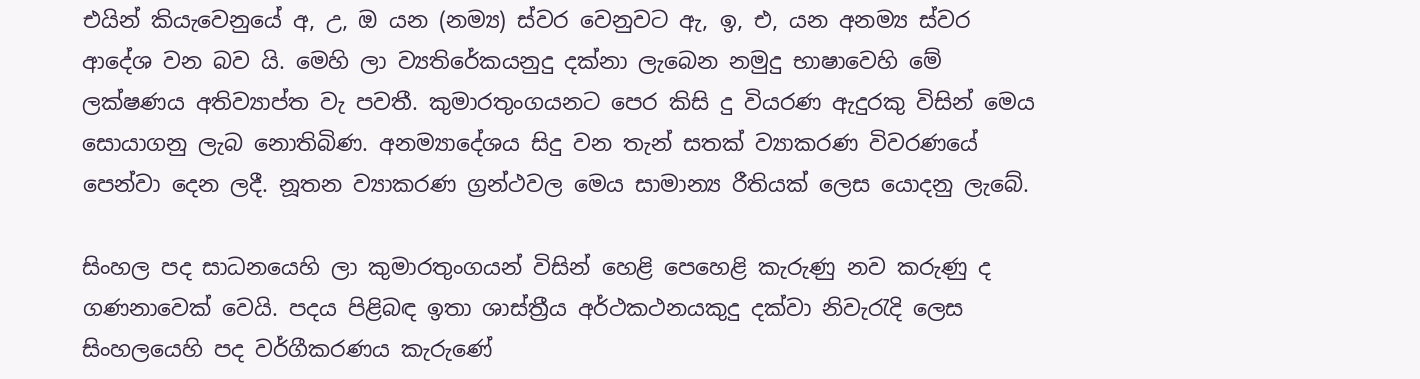එයින් කියැවෙනුයේ අ, උ, ඔ යන (නම්‍ය) ස්වර වෙනුවට ඇ, ඉ, එ, යන අනම්‍ය ස්වර ආදේශ වන බව යි. මෙහි ලා ව්‍යතිරේකයනුදු දක්නා ලැබෙන නමුදු භාෂාවෙහි මේ ලක්ෂණය අතිව්‍යාප්ත වැ පවතී. කුමාරතුංගයනට පෙර කිසි දු වියරණ ඇදුරකු විසින් මෙය සොයාගනු ලැබ නොතිබිණ. අනම්‍යාදේශය සිදු වන තැන් සතක් ව්‍යාකරණ විවරණයේ පෙන්වා දෙන ලදී. නූතන ව්‍යාකරණ ග්‍රන්ථවල මෙය සාමාන්‍ය රීතියක් ලෙස යොදනු ලැබේ.

සිංහල පද සාධනයෙහි ලා කුමාරතුංගයන් විසින් හෙළි පෙහෙළි කැරුණු නව කරුණු ද ගණනාවෙක් වෙයි. පදය පිළිබඳ ඉතා ශාස්ත්‍රීය අර්ථකථනයකුදු දක්වා නිවැරැදි ලෙස සිංහලයෙහි පද වර්ගීකරණය කැරුණේ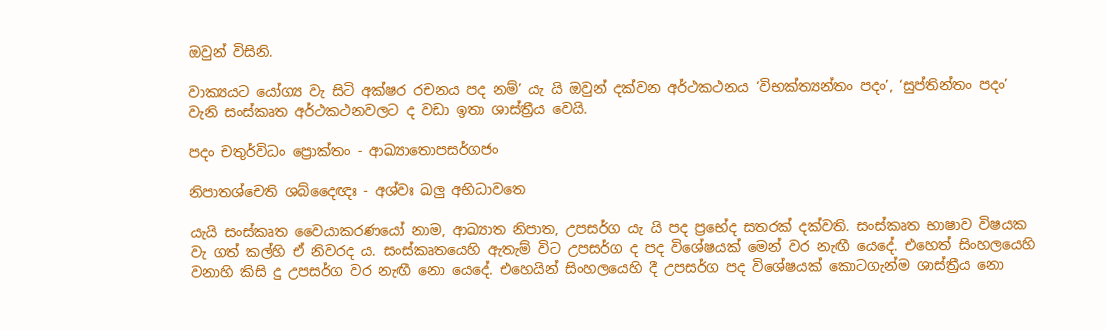ඔවුන් විසිනි.

වාක්‍යයට යෝග්‍ය වැ සිටි අක්ෂර රචනය පද නම්’ යැ යි ඔවුන් දක්වන අර්ථකථනය ‘විභක්ත්‍යන්තං පදං’, ‘සුප්තින්තං පදං’ වැනි සංස්කෘත අර්ථකථනවලට ද ‍වඩා ඉතා ශාස්ත්‍රීය වෙයි.

පදං චතුර්විධං ප්‍රොක්තං - ආඛ්‍යාතොපසර්ගජං

නිපාතශ්චෙති ශබ්දෛඥඃ - අශ්වඃ ඛලු අභිධාවතෙ

යැයි සංස්කෘත ‍වෛයාකරණයෝ නාම, ආඛ්‍යාත නිපාත, උපසර්ග යැ යි පද ප්‍රභේද සතරක් දක්වති. සංස්කෘත භාෂාව විෂයක වැ ගත් කල්හි ඒ නිවරද ය. සංස්කෘතයෙහි ඇතැම් විට උපසර්ග ද පද විශේෂයක් මෙන් වර නැඟී යෙදේ. එහෙත් සිංහලයෙහි වනාහි කිසි දු උපසර්ග වර නැඟී නො යෙදේ. එහෙයින් සිංහලයෙහි දී උපසර්ග පද විශේෂයක් කොටගැන්ම ශාස්ත්‍රීය නො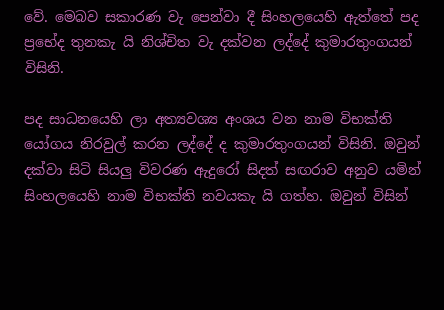වේ. මෙබව සකාරණ වැ පෙන්වා දී සිංහලයෙහි ඇත්තේ පද ප්‍රභේද තුනකැ යි නිශ්චිත වැ දක්වන ලද්දේ කුමාරතුංගයන් විසිනි.

පද සාධනයෙහි ලා අත්‍යවශ්‍ය අංශය වන නාම විභක්ති යෝගය නිරවුල් කරන ලද්දේ ද කුමාරතුංගයන් විසිනි. ඔවුන් දක්වා සිටි සියලු විවරණ ඇදුරෝ සිදත් සඟරාව අනුව යමින් සිංහලයෙහි නාම විභක්ති නවයකැ යි ගත්හ. ඔවුන් විසින්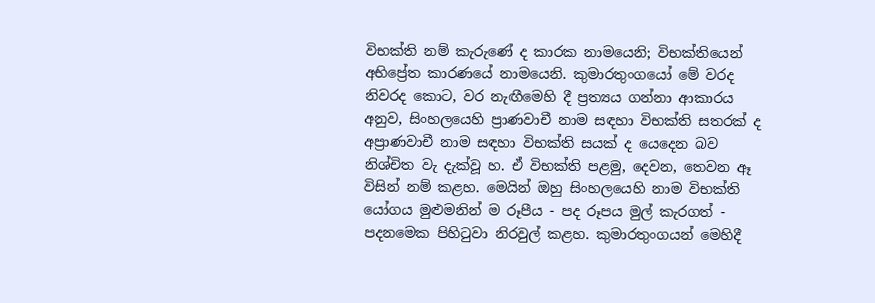විභක්ති නම් කැරුණේ ද කාරක නාමයෙනි; විභක්තියෙන් අභිප්‍රේත කාරණයේ නාමයෙනි. කුමාරතුංගයෝ මේ වරද නිවරද කොට, වර නැඟීමෙහි දී ප්‍රත්‍යය ගන්නා ආකාරය අනුව, සිංහලයෙහි ප්‍රාණවාචී නාම සඳහා විභක්ති සතරක් ද අප්‍රාණවාචී නාම සඳහා විභක්ති සයක් ද යෙදෙන බව නිශ්චිත වැ දැක්වූ හ. ඒ විභක්ති පළමු, දෙවන, තෙවන ඈ විසින් නම් කළහ. මෙයින් ඔහු සිංහලයෙහි නාම විභක්ති යෝගය මුළුමනින් ම රූපීය - පද රූපය මුල් කැරගත් - පදනමෙක පිහිටුවා නිරවුල් කළහ. කුමාරතුංගයන් මෙහිදී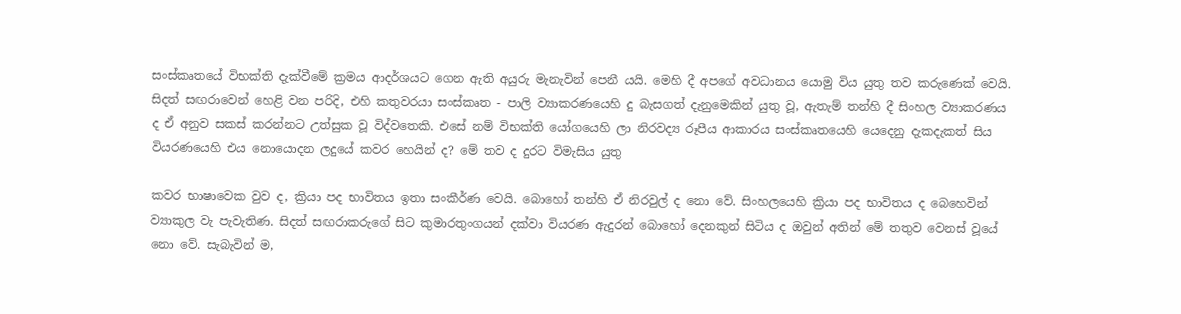සංස්කෘතයේ විභක්ති දැක්වීමේ ක්‍රමය ආදර්ශයට ගෙන ඇති අයුරු මැනැවින් පෙනී යයි. මෙහි දී අපගේ අවධානය යොමු විය යුතු තව කරුණෙක් වෙයි. සිදත් සඟරාවෙන් හෙළි වන පරිදි, එහි කතුවරයා සංස්කෘත - පාලි ව්‍යාකරණයෙහි දු බැසගත් දැනුමෙකින් යුතු වූ, ඇතැම් තන්හි දී සිංහල ව්‍යාකරණය ද ඒ අනුව සකස් කරන්නට උත්සුක වූ විද්වතෙකි. එසේ නම් විභක්ති යෝගයෙහි ලා නිරවද්‍ය රූපීය ආකාරය සංස්ක‍ෘතයෙහි යෙදෙනු දැකදැකත් සිය වියරණ‍යෙහි එය නොයොදන ලදුයේ කවර හෙයින් ද? මේ තව ද දුරට විමැසිය යුතු

කවර භාෂාවෙක වුව ද, ක්‍රියා පද භාවිතය ඉතා සංකීර්ණ වෙයි‍. බොහෝ තන්හි ඒ නිරවුල් ද නො වේ. සිංහලයෙහි ක්‍රියා පද භාවිතය ද බෙහෙවින් ව්‍යාකුල වැ පැවැතිණ. සිදත් සඟරාකරුගේ සිට කුමාරතුංගයන් දක්වා වියරණ ඇදුරන් බොහෝ දෙනකුන් සිටිය ද ඔවුන් අතින් මේ තතුව වෙනස් වූයේ නො වේ‍. සැබැවින් ම,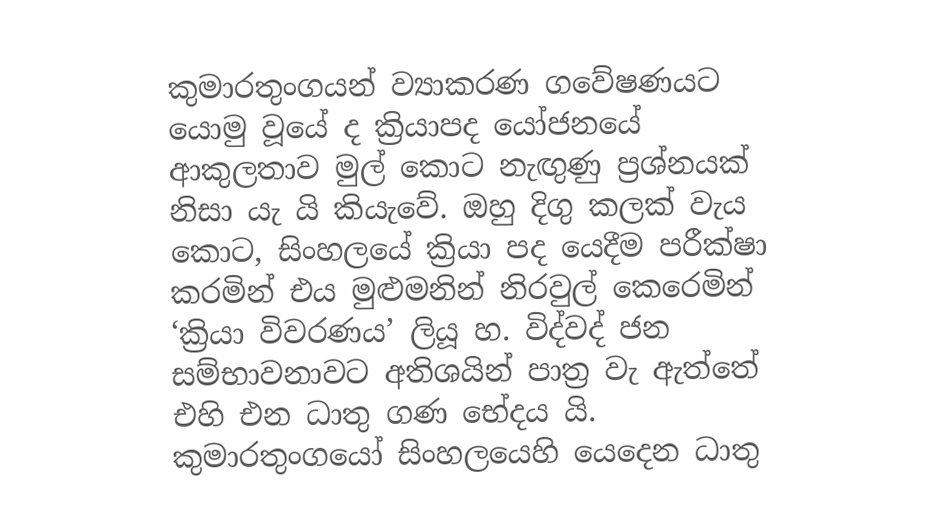කුමාරතුංගයන් ව්‍යාකරණ ගවේෂණයට යොමු වූයේ ද ක්‍රියාපද යෝජනයේ ආකුලතාව මුල් කොට නැඟුණු ප්‍රශ්නයක් නිසා යැ යි කියැවේ. ඔහු දිගු කලක් වැය කොට, සිංහලයේ ක්‍රියා පද යෙදීම පරීක්ෂා කරමින් එය මුළුමනින් නිරවුල් කෙරෙමින් ‘ක්‍රියා විවරණය’ ලියූ හ. විද්වද් ජන සම්භාවනාවට අතිශයින් පාත්‍ර වැ ඇත්තේ එහි එන ධාතු ගණ භේදය යි. කුමාරතුංගයෝ සිංහලයෙහි යෙදෙන ධාතු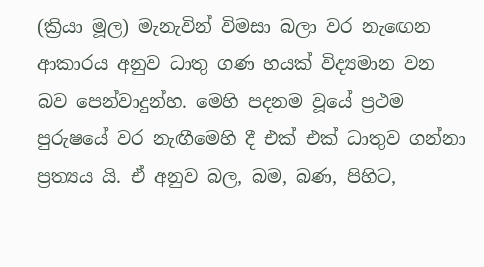(ක්‍රියා මූල) මැනැවින් විමසා බලා වර නැ‍ඟෙන ආකාරය අනුව ධාතු ගණ හයක් විද්‍යමාන වන බව පෙන්වාදුන්හ. මෙහි පදනම වූයේ ප්‍රථම පුරුෂයේ වර නැඟීමෙහි දී එක් එක් ධාතුව ගන්නා ප්‍රත්‍යය යි. ඒ අනුව බල, බම, බණ, පිහිට,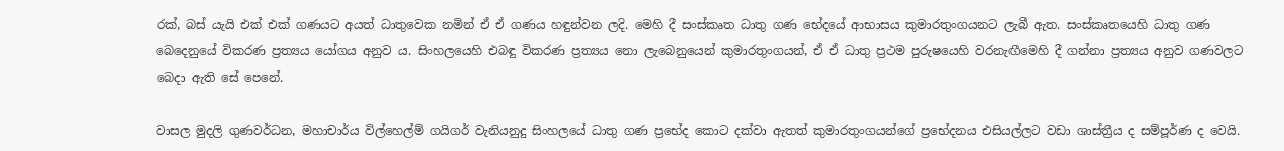රක්, බස් යැයි එක් එක් ගණයට අයත් ධාතුවෙක නමින් ඒ ඒ ගණය හඳුන්වන ලදි. මෙහි දී සංස්කෘත ධාතු ගණ භේදයේ ආභාසය කුමාරතුංගයනට ලැබී ඇත. සංස්කෘතයෙහි ධාතු ගණ බෙදෙනුයේ විකරණ ප්‍රත්‍යය යෝගය අනුව ය. සිංහලයෙහි එබඳු විකරණ ප්‍රත්‍යය නො ලැබෙනුයෙන් කුමාරතුංගයන්, ඒ ඒ ධාතු ප්‍රථම පුරුෂයෙහි වරනැඟීමෙහි දී ගන්නා ප්‍රත්‍යය අනුව ගණවලට බෙදා ඇති සේ පෙනේ.

වාසල මුදලි ගුණවර්ධන, මහාචාර්ය විල්හෙල්ම් ගයිගර් වැනියනුදු සිංහලයේ ධාතු ගණ ප්‍රභේද කොට දක්වා ඇතත් කුමාරතුංගයන්ගේ ප්‍රභේදනය එසියල්ලට වඩා ශාස්ත්‍රීය ද සම්පූර්ණ ද වෙයි.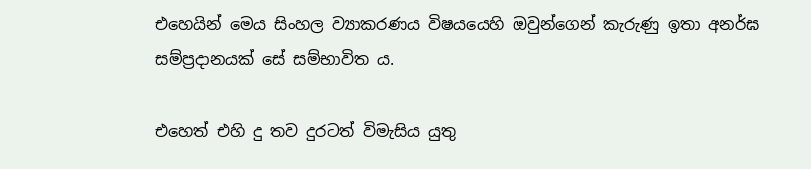එහෙයින් මෙය සිංහල ව්‍යාකරණ‍ය විෂයයෙහි ඔවුන්ගෙන් කැරුණු ඉතා අනර්ඝ සම්ප්‍රදානයක් සේ සම්භාවිත ය‍.

එහෙත් එහි දු තව දුරටත් විමැසිය යුතු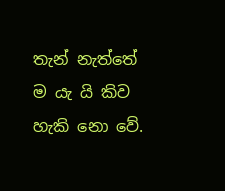තැන් නැත්තේ ම යැ යි කිව හැකි නො වේ.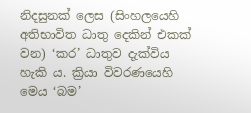නිදසුනක් ලෙස (සිංහලයෙහි අතිභාවිත ධාතු දෙකින් එකක් වන) ‘කර’ ධාතුව දැක්විය හැකි ය. ක්‍රියා විවරණයෙහි මෙය ‘බම’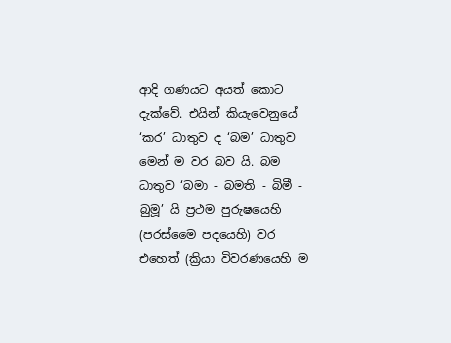ආදි ගණයට අයත් කොට දැක්වේ. එයින් කියැවෙනුයේ ‘කර’ ධාතුව ද ‘බම’ ධාතුව මෙන් ම වර බව යි. බම ධාතුව ‘බමා - බමති - බිමී - බුමූ’ යි ප්‍රථම පුරුෂයෙහි (පරස්මෛ පදයෙහි) වර එ‍හෙත් (ක්‍රියා විවරණයෙහි ම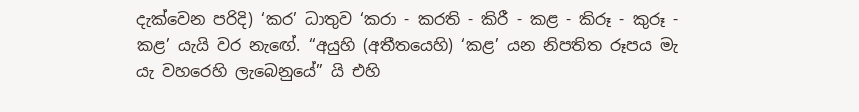දැක්වෙන පරිදි) ‘කර’ ධාතුව ‘කරා - කරති - කිරී - කළ - කිරූ - කුරූ - කළ’ යැයි වර නැ‍ඟේ. “අයුහි (අතීතයෙහි) ‘කළ’ යන නිපතිත රූපය මැ යැ වහරෙහි ලැබෙනුයේ” යි එහි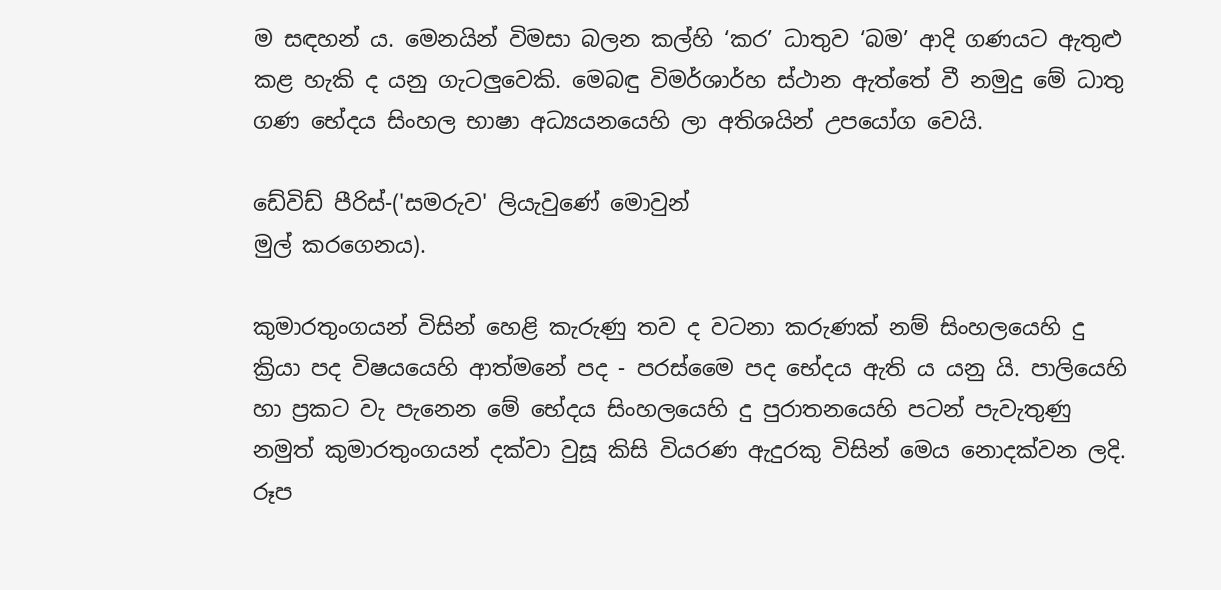ම සඳහන් ය. මෙනයින් විමසා බලන කල්හි ‘කර’ ධාතුව ‘බම’ ආදි ගණයට ඇතුළු කළ හැකි ද යනු ගැටලුවෙකි. මෙබඳු විමර්ශාර්හ ස්ථාන ඇත්තේ වී නමුදු මේ ධාතු ගණ භේදය සිංහල භාෂා අධ්‍යයනයෙහි ලා අතිශයින් උපයෝග වෙයි.

ඩේවිඩ් පීරිස්-('සමරුව' ලියැවුණේ මොවුන්
මුල් කරගෙනය).

කුමාරතුංගයන් විසින් හෙළි කැරුණු තව ද වටනා කරුණක් නම් සිංහලයෙහි දු ක්‍රියා පද විෂයයෙහි ආත්මනේ පද - පරස්මෛ පද භේදය ඇති ය යනු යි. පාලියෙහි හා ප්‍රකට වැ පැනෙන මේ භේදය සිංහලයෙහි දු පුරාතනයෙහි පටන් පැවැතුණු නමුත් කුමාරතුංගයන් දක්වා වුසූ කිසි වියරණ ඇදුරකු විසින් මෙය නොදක්වන ලදි. රූප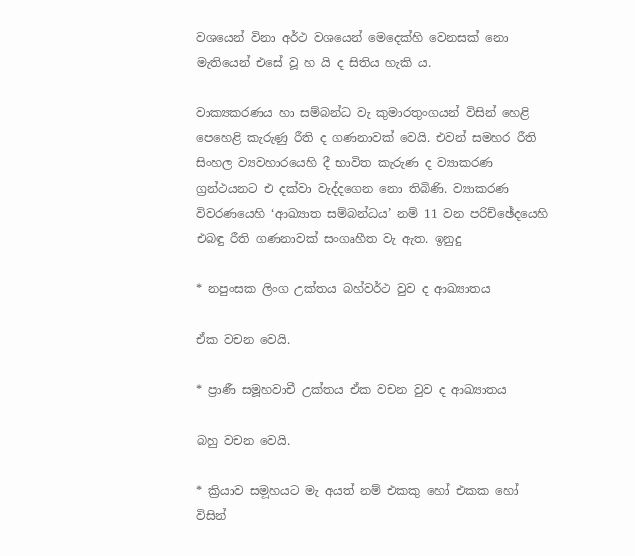වශයෙන් විනා අර්ථ වශයෙන් මෙදෙක්හි වෙනසක් නො මැතියෙන් එසේ වූ හ යි ද සිතිය හැකි ය.

වාක්‍යකරණය හා සම්බන්ධ වැ කුමාරතුංගයන් විසින් හෙළි පෙහෙළි කැරුණු රීති ද ගණනාවක් වෙයි. එවන් සමහර රීති සිංහල ව්‍යවහාරයෙහි දී භාවිත කැරුණ ද ව්‍යාකරණ ග්‍රන්ථයනට එ දක්වා වැද්දගෙන නො තිබිණි. ව්‍යාකරණ විවරණයෙහි ‘ආඛ්‍යාත සම්බන්ධය’ නම් 11 වන පරිච්ඡේදයෙහි එබඳු රීති ගණනාවක් සංගෘහීත වැ ඇත. ඉනුදු

* නපුංසක ලිංග උක්තය බහ්වර්ථ වුව ද ආඛ්‍යාතය

ඒක වචන වෙයි.

* ප්‍රාණී සමූහවාචී උක්තය ඒක වචන වුව ද ආඛ්‍යාතය

බහු වචන වෙයි.

* ක්‍රියාව සම‍ූහයට මැ අයත් නම් එකකු හෝ එකක හෝ විසින්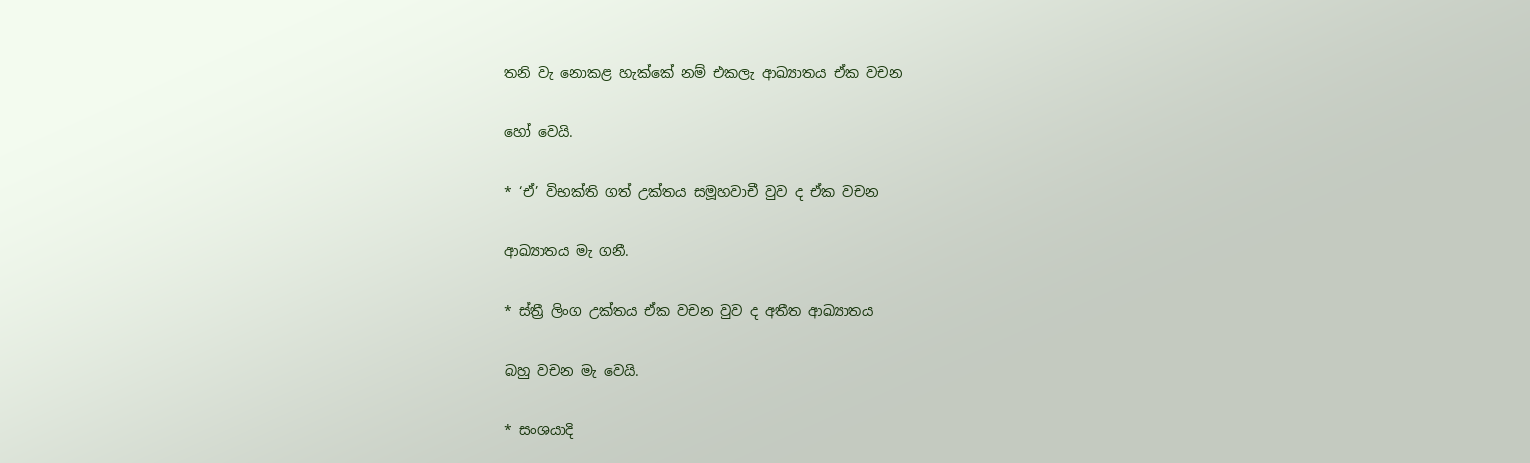තනි වැ නොකළ හැක්කේ නම් එකලැ ආඛ්‍යාතය ඒක වචන

හෝ වෙයි.

* ‘ඒ’ විභක්ති ගත් උක්තය සමූහවාචී වුව ද ඒක වචන

ආඛ්‍යාතය මැ ගනී.

* ස්ත්‍රී ලිංග උක්තය ඒක වචන වුව ද අතීත ආඛ්‍යාතය

බහු වචන මැ වෙයි.

* සංශයාදි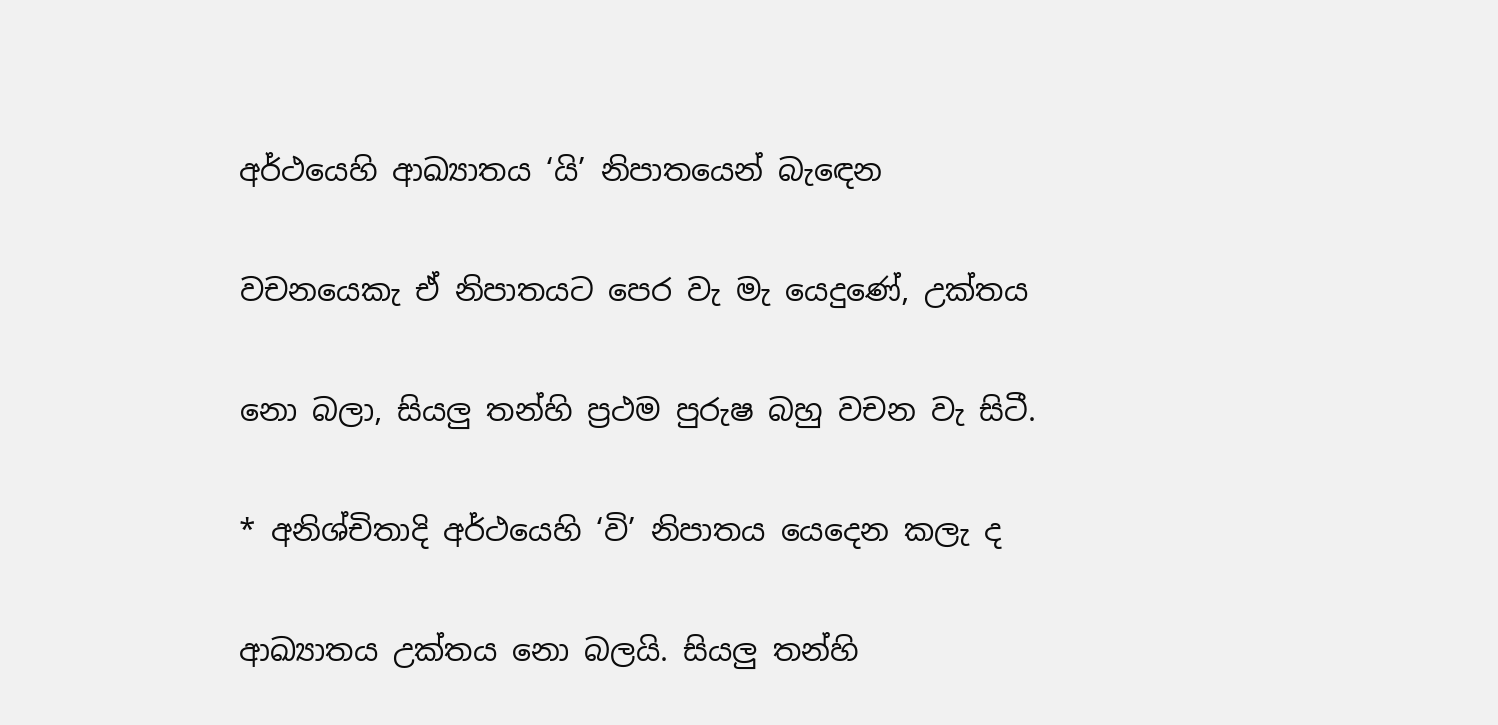අර්ථයෙහි ආඛ්‍යාතය ‘යි’ නිපාතයෙන් බැ‍ඳෙන

වචනයෙකැ ඒ නිපාතයට පෙර වැ මැ යෙදුණේ, උක්තය

නො බලා, සියලු තන්හි ප්‍රථම පුරුෂ බහු වචන වැ සිටී.

* අනිශ්චිතාදි අර්ථයෙහි ‘වි’ නිපාතය යෙදෙන කලැ ද

ආඛ්‍යාතය උක්තය නො බලයි. සියලු තන්හි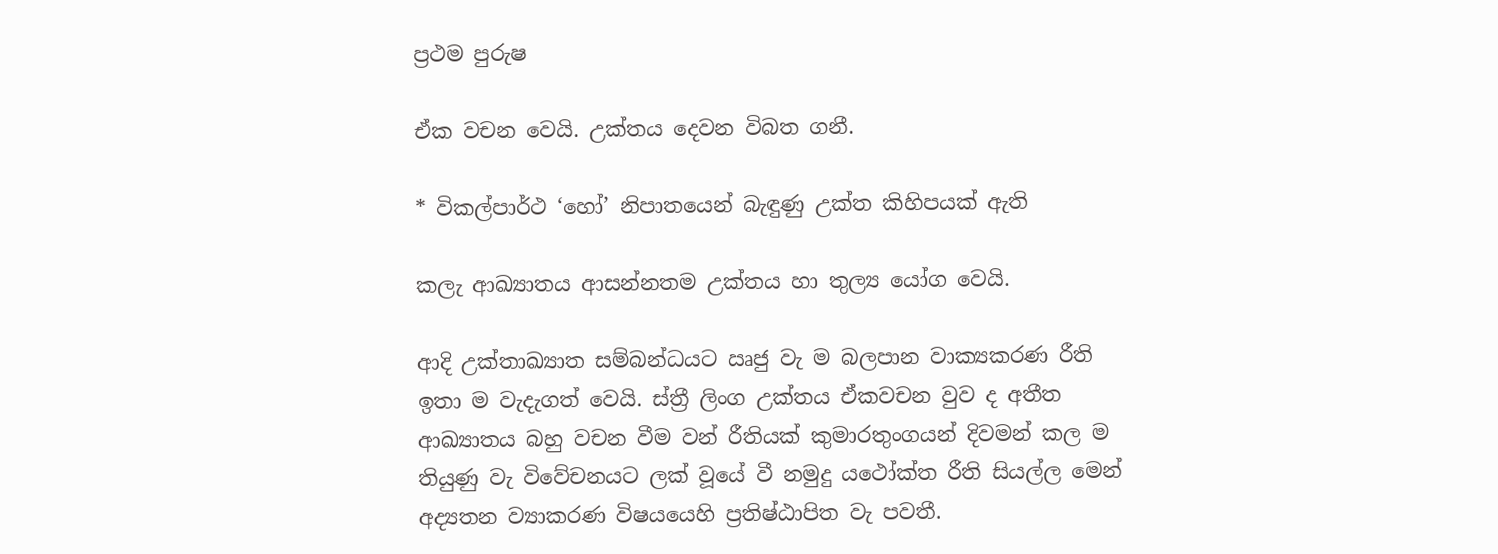ප්‍රථම පුරුෂ

ඒක වචන වෙයි. උක්තය දෙවන විබත ගනී.

* විකල්පාර්ථ ‘හෝ’ නිපාතයෙන් බැඳුණු උක්ත කිහිපයක් ඇති

කලැ ආඛ්‍යාතය ආසන්නතම උක්තය හා තුල්‍ය යෝග වෙයි.

ආදි උක්තාඛ්‍යාත සම්බන්ධයට ඍජු වැ ම බලපාන වාක්‍යකරණ රීති ඉතා ම වැදැගත් වෙයි. ස්ත්‍රී ලිංග උක්තය ඒකවචන වුව ද අතීත ආඛ්‍යාතය බහු වචන වීම වන් රීතියක් කුමාරතුංගයන් දිවමන් කල ම තියුණු වැ විවේචනයට ලක් වූයේ වී නමුදු යථෝක්ත රීති සියල්ල මෙන් අද්‍යතන ව්‍යාකරණ විෂයයෙහි ප්‍රතිෂ්ඨාපිත වැ පවතී.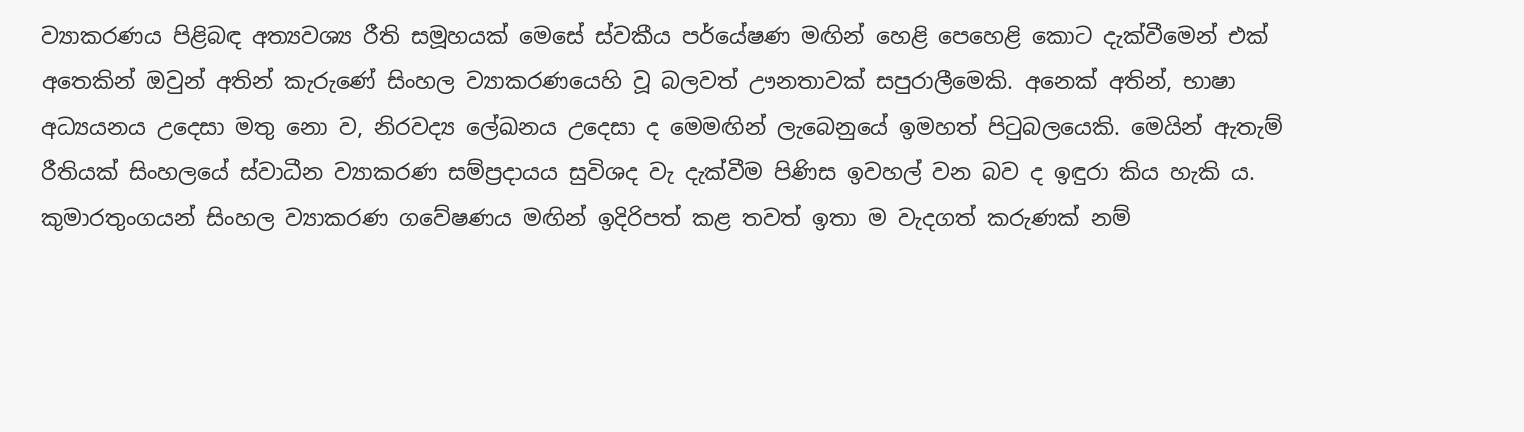ව්‍යාකරණය පිළිබඳ අත්‍යවශ්‍ය රීති සමූහයක් මෙ‍සේ ස්වකීය පර්යේෂණ මඟින් හෙළි පෙහෙළි කොට දැක්වීමෙන් එක් අතෙකින් ඔවුන් අතින් කැරුණේ සිංහල ව්‍යාකරණයෙහි වූ බලවත් ඌනතාවක් සපුරාලීමෙකි. අනෙක් අතින්, භාෂා අධ්‍යයනය උදෙසා මතු නො ව, නිරවද්‍ය ලේඛනය උදෙසා ද මෙමඟින් ලැබෙනුයේ ඉමහත් පිටුබලයෙකි. මෙයින් ඇතැම් රීතියක් සිංහලයේ ස්වාධීන ව්‍යාකරණ සම්ප්‍රදායය සුවි‍ශද වැ දැක්වීම පිණිස ඉවහල් වන බව ද ඉඳුරා කිය හැකි ය. කුමාරතුංගයන් සිංහල ව්‍යාකරණ ගවේෂණය මඟින් ඉදිරිපත් කළ තවත් ඉතා ම වැදගත් කරුණක් නම්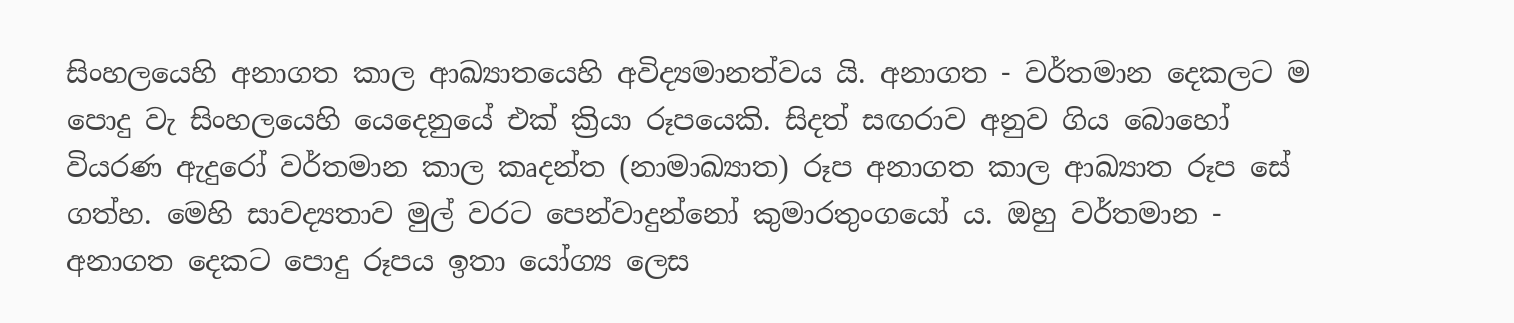සිංහලයෙහි අනාගත කාල ආඛ්‍යාතයෙහි අවිද්‍යමානත්වය යි. අනාගත - වර්තමාන දෙකලට ම පොදු වැ සිංහලයෙහි යෙදෙනුයේ එක් ක්‍රියා රූපයෙකි. සිදත් සඟරාව අනුව ගිය බොහෝ වියරණ ඇදු‍රෝ වර්තමාන කාල කෘදන්ත (නාමාඛ්‍යාත) රූප අනාගත කාල ආඛ්‍යාත රූප සේ ගත්හ. මෙහි සාවද්‍යතාව මුල් වරට පෙන්වාදුන්නෝ කුමාරතුංගයෝ ය. ඔහු වර්තමාන - අනාගත දෙකට පොදු රූපය ඉතා යෝග්‍ය ලෙස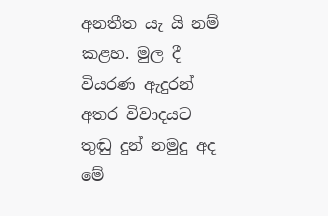අනතීත යැ යි නම් කළහ. මුල දී වියරණ ඇදු‍රන් අතර විවාදයට තුඬු දුන් නමුදු අද මේ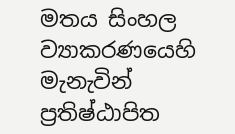මතය සිංහල ව්‍යාකරණයෙහි මැනැවින් ප්‍රතිෂ්ඨාපිත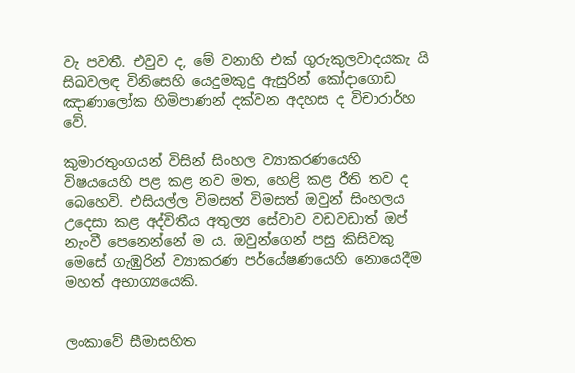වැ පවතී. එවුව ද, මේ වනාහි එක් ගුරුකුලවාදයකැ යි සිඛවලඳ විනිසෙහි යෙදුමකුදු ඇසුරින් කෝදාගොඩ ඤාණාලෝක හිමිපාණන් දක්වන අදහස ද විචාරාර්හ වේ.

කුමාරතුංගයන් විසින් සිංහල ව්‍යාකරණයෙහි විෂයයෙහි පළ කළ නව මත, හෙළි කළ රීති තව ද බෙහෙවි. එසියල්ල විමසත් විමසත් ඔවුන් සිංහලය උදෙසා කළ අද්විතීය අතුල්‍ය සේවාව වඩවඩාත් ඔප් නැංවී පෙනෙන්නේ ම ය. ඔවුන්ගෙන් පසු කිසිවකු මෙසේ ගැඹුරින් ව්‍යාකරණ පර්යේෂණයෙහි නොයෙදීම මහත් අභාග්‍යයෙකි.


ලංකාවේ සීමාසහිත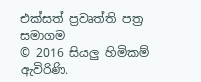එක්සත් ප්‍රවෘත්ති පත්‍ර සමාගම
© 2016 සියලු හිමිකම් ඇවිරිණි.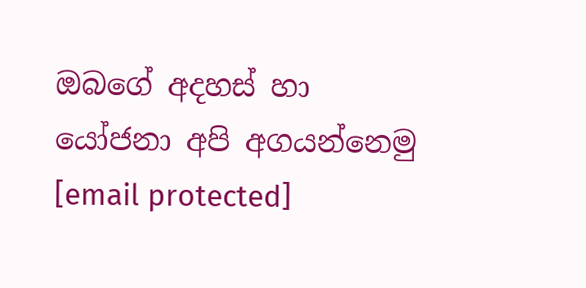ඔබගේ අදහස් හා යෝජනා අපි අගයන්නෙමු
[email protected]